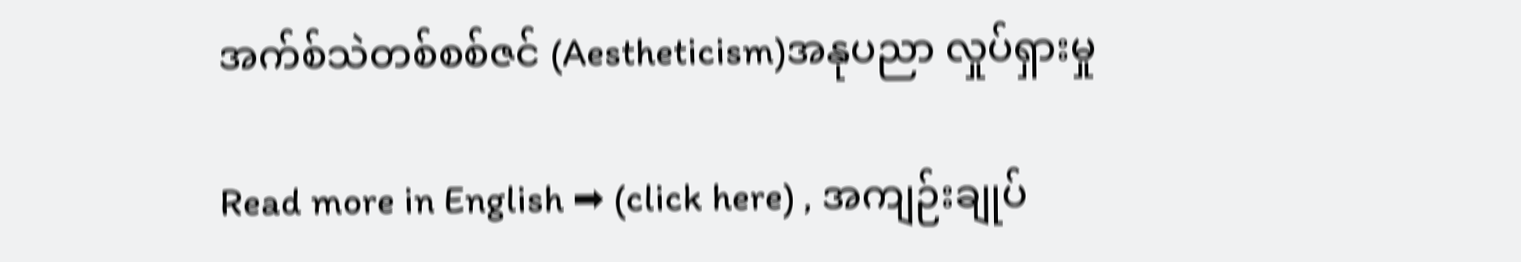အက်စ်သဲတစ်စစ်ဇင် (Aestheticism)အနုပညာ လှုပ်ရှားမှု

Read more in English ➡ (click here) , အကျဉ်းချုပ်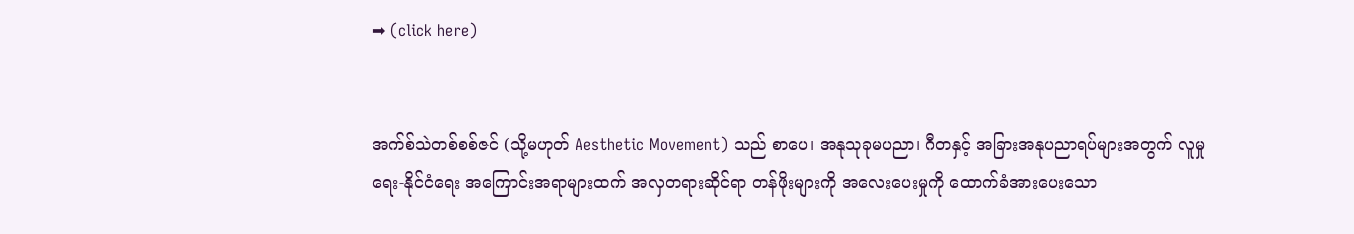➡ (click here)


အက်စ်သဲတစ်စစ်ဇင် (သို့မဟုတ် Aesthetic Movement) သည် စာပေ၊ အနုသုခုမပညာ၊ ဂီတနှင့် အခြားအနုပညာရပ်များအတွက် လူမှုရေး-နိုင်ငံရေး အကြောင်းအရာများထက် အလှတရားဆိုင်ရာ တန်ဖိုးများကို အလေးပေးမှုကို ထောက်ခံအားပေးသော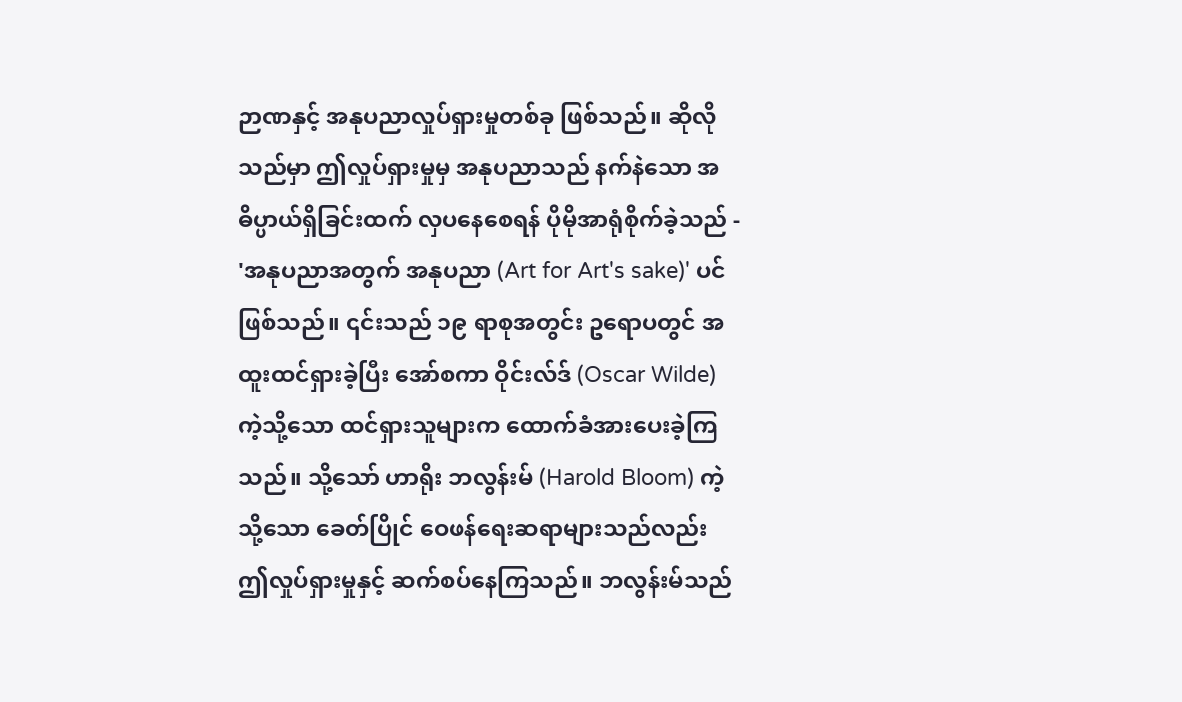ဉာဏနှင့် အနုပညာလှုပ်ရှားမှုတစ်ခု ဖြစ်သည်။ ဆိုလိုသည်မှာ ဤလှုပ်ရှားမှုမှ အနုပညာသည် နက်နဲသော အဓိပ္ပာယ်ရှိခြင်းထက် လှပနေစေရန် ပိုမိုအာရုံစိုက်ခဲ့သည် - 'အနုပညာအတွက် အနုပညာ (Art for Art's sake)' ပင်ဖြစ်သည်။ ၎င်းသည် ၁၉ ရာစုအတွင်း ဥရောပတွင် အထူးထင်ရှားခဲ့ပြီး အော်စကာ ဝိုင်းလ်ဒ် (Oscar Wilde) ကဲ့သို့သော ထင်ရှားသူများက ထောက်ခံအားပေးခဲ့ကြသည်။ သို့သော် ဟာရိုး ဘလွန်းမ် (Harold Bloom) ကဲ့သို့သော ခေတ်ပြိုင် ဝေဖန်ရေးဆရာများသည်လည်း ဤလှုပ်ရှားမှုနှင့် ဆက်စပ်နေကြသည်။ ဘလွန်းမ်သည်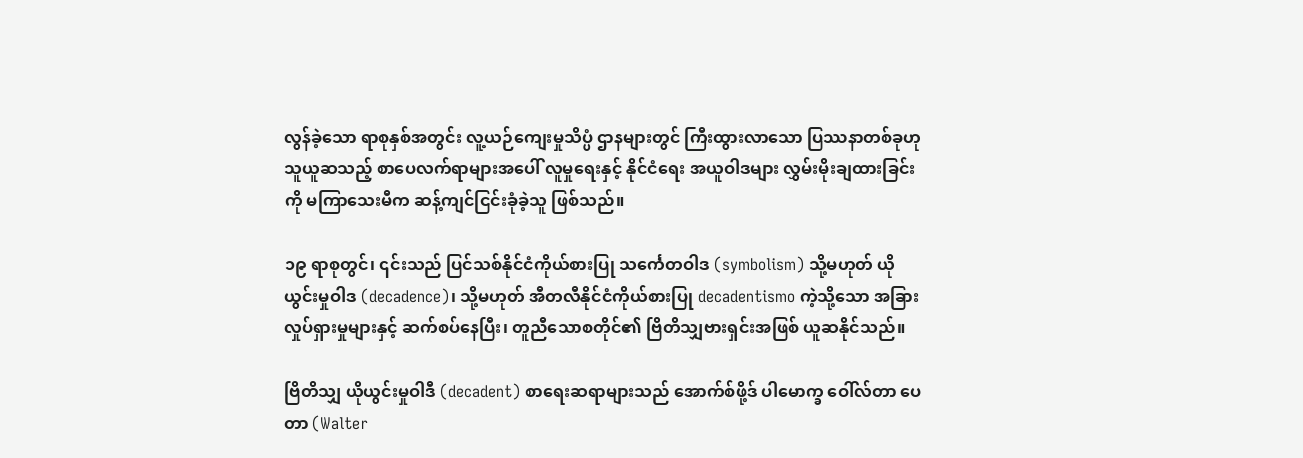လွန်ခဲ့သော ရာစုနှစ်အတွင်း လူ့ယဉ်ကျေးမှုသိပ္ပံ ဌာနများတွင် ကြီးထွားလာသော ပြဿနာတစ်ခုဟု သူယူဆသည့် စာပေလက်ရာများအပေါ် လူမှုရေးနှင့် နိုင်ငံရေး အယူဝါဒများ လွှမ်းမိုးချထားခြင်းကို မကြာသေးမီက ဆန့်ကျင်ငြင်းခုံခဲ့သူ ဖြစ်သည်။

၁၉ ရာစုတွင်၊ ၎င်းသည် ပြင်သစ်နိုင်ငံကိုယ်စားပြု သင်္ကေတဝါဒ (symbolism) သို့မဟုတ် ယိုယွင်းမှုဝါဒ (decadence)၊ သို့မဟုတ် အီတလီနိုင်ငံကိုယ်စားပြု decadentismo ကဲ့သို့သော အခြားလှုပ်ရှားမှုများနှင့် ဆက်စပ်နေပြီး၊ တူညီသောစတိုင်၏ ဗြိတိသျှဗားရှင်းအဖြစ် ယူဆနိုင်သည်။

ဗြိတိသျှ ယိုယွင်းမှုဝါဒီ (decadent) စာရေးဆရာများသည် အောက်စ်ဖို့ဒ် ပါမောက္ခ ဝေါ်လ်တာ ပေတာ (Walter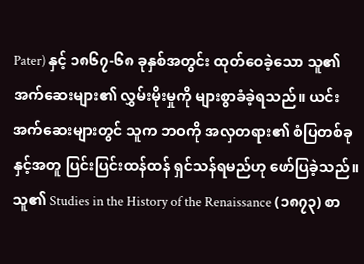Pater) နှင့် ၁၈၆၇-၆၈ ခုနှစ်အတွင်း ထုတ်ဝေခဲ့သော သူ၏ အက်ဆေးများ၏ လွှမ်းမိုးမှုကို များစွာခံခဲ့ရသည်။ ယင်းအက်ဆေးများတွင် သူက ဘဝကို အလှတရား၏ စံပြတစ်ခုနှင့်အတူ ပြင်းပြင်းထန်ထန် ရှင်သန်ရမည်ဟု ဖော်ပြခဲ့သည်။ သူ၏ Studies in the History of the Renaissance (၁၈၇၃) စာ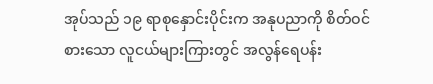အုပ်သည် ၁၉ ရာစုနှောင်းပိုင်းက အနုပညာကို စိတ်ဝင်စားသော လူငယ်များကြားတွင် အလွန်ရေပန်း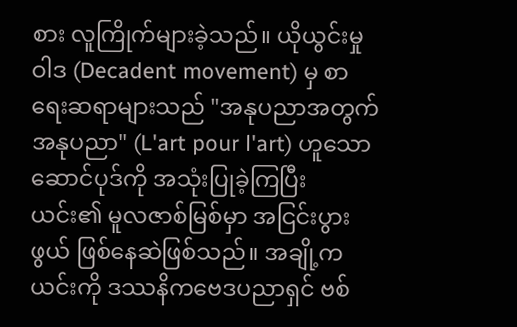စား လူကြိုက်များခဲ့သည်။ ယိုယွင်းမှုဝါဒ (Decadent movement) မှ စာရေးဆရာများသည် "အနုပညာအတွက် အနုပညာ" (L'art pour l'art) ဟူသော ဆောင်ပုဒ်ကို အသုံးပြုခဲ့ကြပြီး ယင်း၏ မူလဇာစ်မြစ်မှာ အငြင်းပွားဖွယ် ဖြစ်နေဆဲဖြစ်သည်။ အချို့က ယင်းကို ဒဿနိကဗေဒပညာရှင် ဗစ်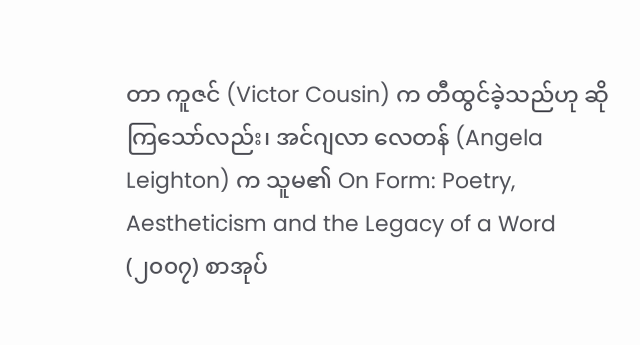တာ ကူဇင် (Victor Cousin) က တီထွင်ခဲ့သည်ဟု ဆိုကြသော်လည်း၊ အင်ဂျလာ လေတန် (Angela Leighton) က သူမ၏ On Form: Poetry, Aestheticism and the Legacy of a Word (၂၀၀၇) စာအုပ်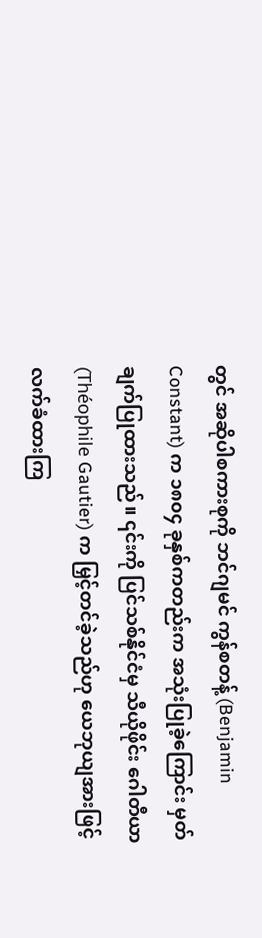တွင် အဆိုပါစကားစုကို ဘင်ဂျမင် ကွန်စတန့် (Benjamin Constant) က ၁၈၀၄ ခုနှစ်ကတည်းက အသုံးပြုခဲ့ကြောင်း မှတ်ချက်ပြုထားသည်။ ၎င်းကို ပြင်သစ်နိုင်ငံမှ သီယိုဖိုင်း ဂေါတီယာ (Théophile Gautier) က မြှင့်တင်ခဲ့သည်ဟု ယေဘုယျအားဖြင့် လက်ခံထားကြ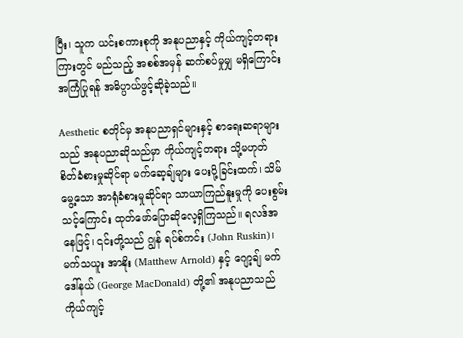ပြီး၊ သူက ယင်းစကားစုကို အနုပညာနှင့် ကိုယ်ကျင့်တရားကြားတွင် မည်သည့် အစစ်အမှန် ဆက်စပ်မှုမျှ မရှိကြောင်း အကြံပြုရန် အဓိပ္ပာယ်ဖွင့်ဆိုခဲ့သည်။

Aesthetic စတိုင်မှ အနုပညာရှင်များနှင့် စာရေးဆရာများသည် အနုပညာဆိုသည်မှာ ကိုယ်ကျင့်တရား သို့မဟုတ် စိတ်ခံစားမှုဆိုင်ရာ မက်ဆေ့ချ်များ ပေးပို့ခြင်းထက်၊ သိမ်မွေ့သော အာရုံခံစားမှုဆိုင်ရာ သာယာကြည်နူးမှုကို ပေးစွမ်းသင့်ကြောင်း ထုတ်ဖော်ပြောဆိုလေ့ရှိကြသည်။ ရလဒ်အနေဖြင့်၊ ၎င်းတို့သည် ဂျွန် ရပ်စ်ကင်း (John Ruskin)၊ မက်သယူး အာနိုး (Matthew Arnold) နှင့် ဂျော့ချ် မက်ဒေါ်နယ် (George MacDonald) တို့၏ အနုပညာသည် ကိုယ်ကျင့်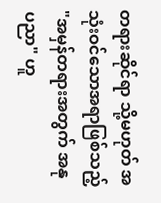တရားဆိုင်ရာ သို့မဟုတ် အသုံးဝင်သောအရာဖြစ်သည့် "အမှန်တရားအတွက် အနုပညာ" ဟူ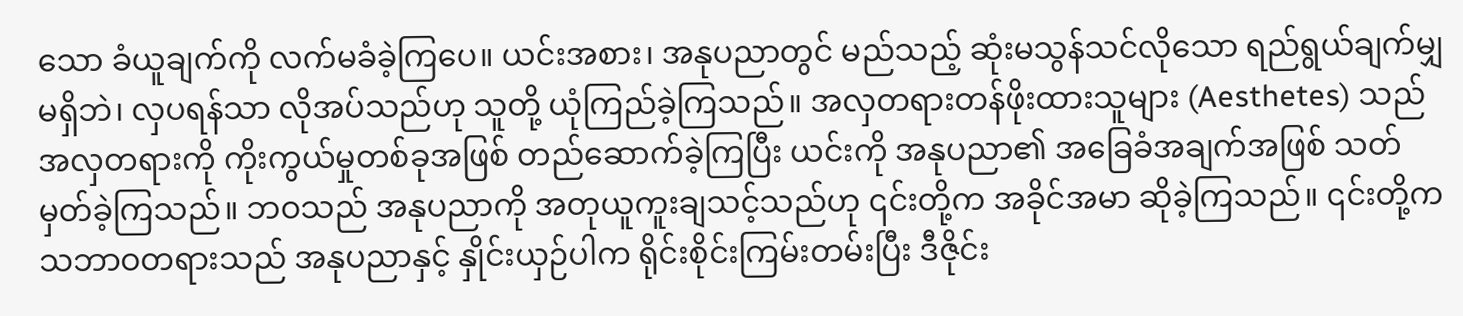သော ခံယူချက်ကို လက်မခံခဲ့ကြပေ။ ယင်းအစား၊ အနုပညာတွင် မည်သည့် ဆုံးမသွန်သင်လိုသော ရည်ရွယ်ချက်မျှ မရှိဘဲ၊ လှပရန်သာ လိုအပ်သည်ဟု သူတို့ ယုံကြည်ခဲ့ကြသည်။ အလှတရားတန်ဖိုးထားသူများ (Aesthetes) သည် အလှတရားကို ကိုးကွယ်မှုတစ်ခုအဖြစ် တည်ဆောက်ခဲ့ကြပြီး ယင်းကို အနုပညာ၏ အခြေခံအချက်အဖြစ် သတ်မှတ်ခဲ့ကြသည်။ ဘဝသည် အနုပညာကို အတုယူကူးချသင့်သည်ဟု ၎င်းတို့က အခိုင်အမာ ဆိုခဲ့ကြသည်။ ၎င်းတို့က သဘာဝတရားသည် အနုပညာနှင့် နှိုင်းယှဉ်ပါက ရိုင်းစိုင်းကြမ်းတမ်းပြီး ဒီဇိုင်း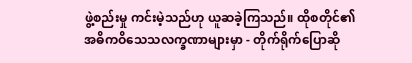ဖွဲ့စည်းမှု ကင်းမဲ့သည်ဟု ယူဆခဲ့ကြသည်။ ထိုစတိုင်၏ အဓိကဝိသေသလက္ခဏာများမှာ - တိုက်ရိုက်ပြောဆို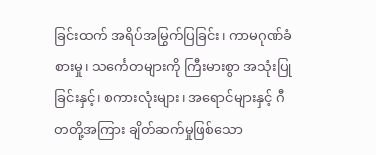ခြင်းထက် အရိပ်အမြွက်ပြခြင်း၊ ကာမဂုဏ်ခံစားမှု၊ သင်္ကေတများကို ကြီးမားစွာ အသုံးပြုခြင်းနှင့်၊ စကားလုံးများ၊ အရောင်များနှင့် ဂီတတို့အကြား ချိတ်ဆက်မှုဖြစ်သော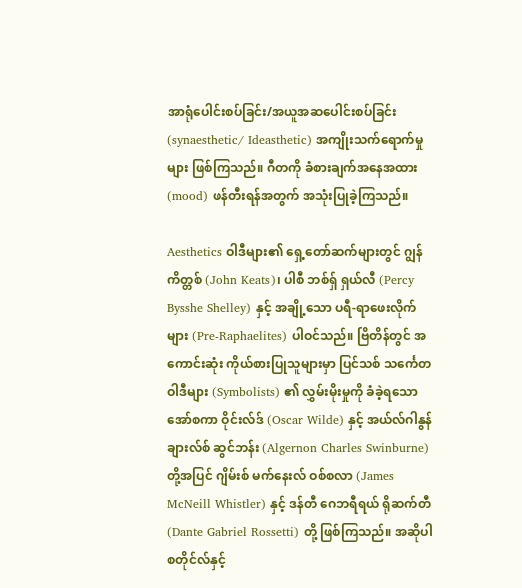အာရုံပေါင်းစပ်ခြင်း/အယူအဆပေါင်းစပ်ခြင်း (synaesthetic/ Ideasthetic) အကျိုးသက်ရောက်မှုများ ဖြစ်ကြသည်။ ဂီတကို ခံစားချက်အနေအထား (mood) ဖန်တီးရန်အတွက် အသုံးပြုခဲ့ကြသည်။

Aesthetics ဝါဒီများ၏ ရှေ့တော်ဆက်များတွင် ဂျွန် ကိတ္တစ် (John Keats)၊ ပါစီ ဘစ်ရှ် ရှယ်လီ (Percy Bysshe Shelley) နှင့် အချို့သော ပရီ-ရာဖေးလိုက်များ (Pre-Raphaelites) ပါဝင်သည်။ ဗြိတိန်တွင် အကောင်းဆုံး ကိုယ်စားပြုသူများမှာ ပြင်သစ် သင်္ကေတဝါဒီများ (Symbolists) ၏ လွှမ်းမိုးမှုကို ခံခဲ့ရသော အော်စကာ ဝိုင်းလ်ဒ် (Oscar Wilde) နှင့် အယ်လ်ဂါနွန် ချားလ်စ် ဆွင်ဘန်း (Algernon Charles Swinburne) တို့အပြင် ဂျိမ်းစ် မက်နေးလ် ဝစ်စလာ (James McNeill Whistler) နှင့် ဒန်တီ ဂေဘရီရယ် ရိုဆက်တီ (Dante Gabriel Rossetti) တို့ ဖြစ်ကြသည်။ အဆိုပါ စတိုင်လ်နှင့်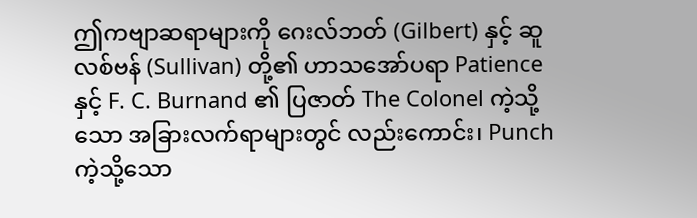ဤကဗျာဆရာများကို ဂေးလ်ဘတ် (Gilbert) နှင့် ဆူလစ်ဗန် (Sullivan) တို့၏ ဟာသအော်ပရာ Patience နှင့် F. C. Burnand ၏ ပြဇာတ် The Colonel ကဲ့သို့သော အခြားလက်ရာများတွင် လည်းကောင်း၊ Punch ကဲ့သို့သော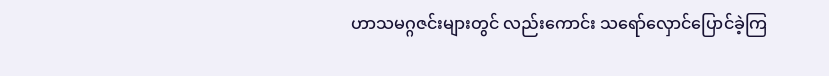ဟာသမဂ္ဂဇင်းများတွင် လည်းကောင်း သရော်လှောင်ပြောင်ခဲ့ကြ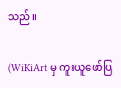သည်။

(WiKiArt မှ ကူးယူဖော်ပြ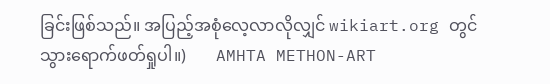ခြင်းဖြစ်သည်။ အပြည့်အစုံလေ့လာလိုလျှင် wikiart.org တွင်သွား‌ရောက်ဖတ်ရှုပါ။)       AMHTA METHON-ART